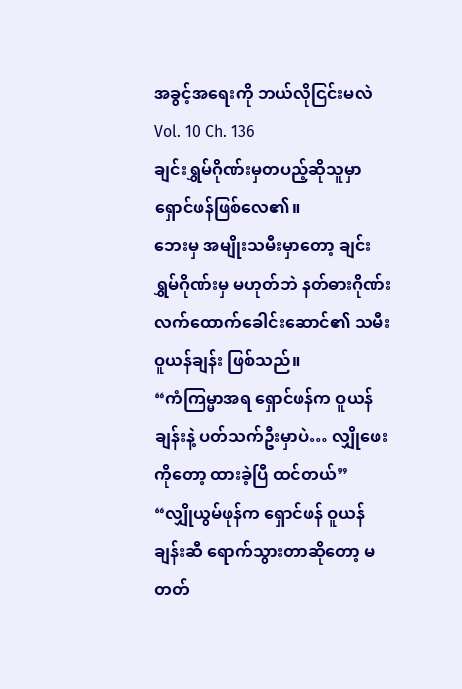အခွင့်အရေးကို ဘယ်လိုငြင်းမလဲ
Vol. 10 Ch. 136
ချင်းရွှမ်ဂိုဏ်းမှတပည့်ဆိုသူမှာ ရှောင်ဖန်ဖြစ်လေ၏။
ဘေးမှ အမျိုးသမီးမှာတော့ ချင်းရွှမ်ဂိုဏ်းမှ မဟုတ်ဘဲ နတ်ဓားဂိုဏ်း လက်ထောက်ခေါင်းဆောင်၏ သမီး ဝူယန်ချန်း ဖြစ်သည်။
“ကံကြမ္မာအရ ရှောင်ဖန်က ဝူယန်ချန်းနဲ့ ပတ်သက်ဦးမှာပဲ… လျှိုဖေးကိုတော့ ထားခဲ့ပြီ ထင်တယ်”
“လျှိုယွမ်ဖုန်က ရှောင်ဖန် ဝူယန်ချန်းဆီ ရောက်သွားတာဆိုတော့ မတတ်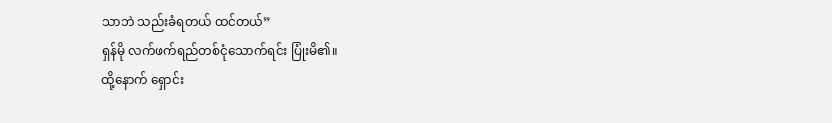သာဘဲ သည်းခံရတယ် ထင်တယ်”
ရှန်မို လက်ဖက်ရည်တစ်ငုံသောက်ရင်း ပြုံးမိ၏။
ထို့နောက် ရှောင်း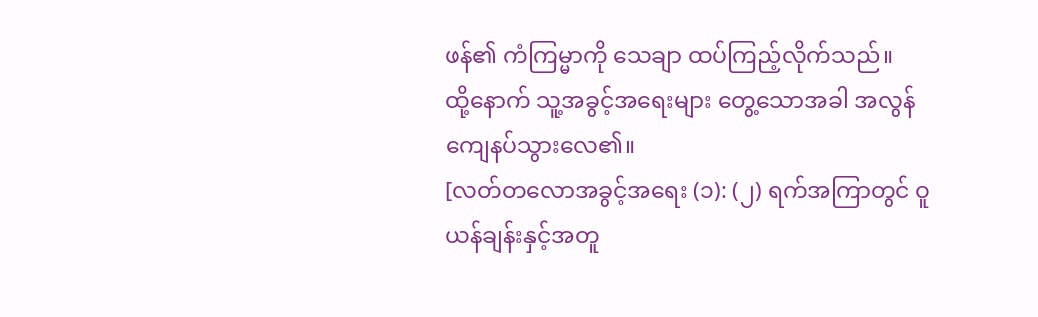ဖန်၏ ကံကြမ္မာကို သေချာ ထပ်ကြည့်လိုက်သည်။
ထို့နောက် သူ့အခွင့်အရေးများ တွေ့သောအခါ အလွန် ကျေနပ်သွားလေ၏။
[လတ်တလောအခွင့်အရေး (၁): (၂) ရက်အကြာတွင် ဝူယန်ချန်းနှင့်အတူ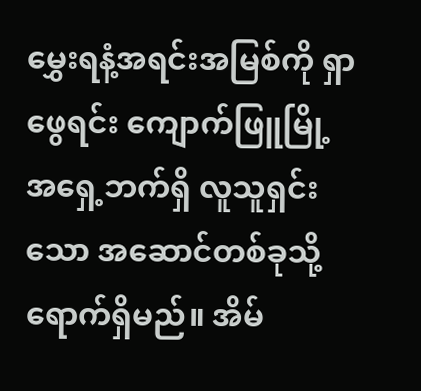မွှေးရနံ့အရင်းအမြစ်ကို ရှာဖွေရင်း ကျောက်ဖြူမြို့ အရှေ့ဘက်ရှိ လူသူရှင်းသော အဆောင်တစ်ခုသို့ ရောက်ရှိမည်။ အိမ်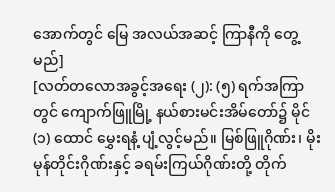အောက်တွင် မြေ အလယ်အဆင့် ကြာနီကို တွေ့မည်]
[လတ်တလောအခွင့်အရေး (၂): (၅) ရက်အကြာတွင် ကျောက်ဖြူမြို့ နယ်စားမင်းအိမ်တော်၌ မိုင် (၁) ထောင် မွှေးရနံ့ ပျံ့လွင့်မည်။ မြစ်ဖြူဂိုဏ်း၊ မိုးမုန်တိုင်းဂိုဏ်းနှင့် ခရမ်းကြယ်ဂိုဏ်းတို့ တိုက်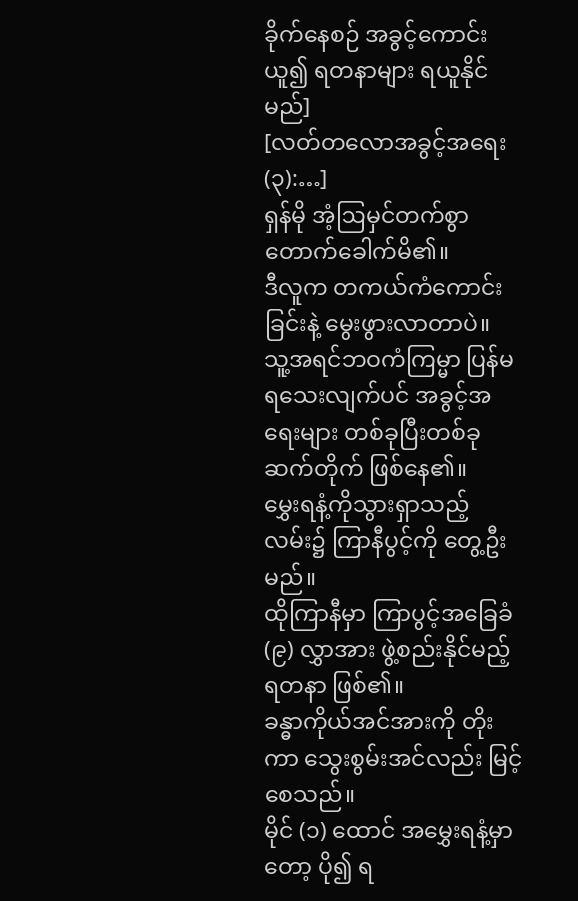ခိုက်နေစဉ် အခွင့်ကောင်းယူ၍ ရတနာများ ရယူနိုင်မည်]
[လတ်တလောအခွင့်အရေး (၃):…]
ရှန်မို အံ့ဩမှင်တက်စွာ တောက်ခေါက်မိ၏။
ဒီလူက တကယ်ကံကောင်းခြင်းနဲ့ မွေးဖွားလာတာပဲ။
သူ့အရင်ဘဝကံကြမ္မာ ပြန်မရသေးလျက်ပင် အခွင့်အရေးများ တစ်ခုပြီးတစ်ခု ဆက်တိုက် ဖြစ်နေ၏။
မွှေးရနံ့ကိုသွားရှာသည့်လမ်း၌ ကြာနီပွင့်ကို တွေ့ဦးမည်။
ထိုကြာနီမှာ ကြာပွင့်အခြေခံ (၉) လွှာအား ဖွဲ့စည်းနိုင်မည့်ရတနာ ဖြစ်၏။
ခန္ဓာကိုယ်အင်အားကို တိုးကာ သွေးစွမ်းအင်လည်း မြင့်စေသည်။
မိုင် (၁) ထောင် အမွှေးရနံ့မှာတော့ ပို၍ ရ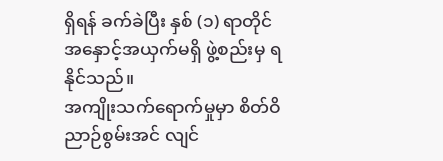ရှိရန် ခက်ခဲပြီး နှစ် (၁) ရာတိုင် အနှောင့်အယှက်မရှိ ဖွဲ့စည်းမှ ရနိုင်သည်။
အကျိုးသက်ရောက်မှုမှာ စိတ်ဝိညာဉ်စွမ်းအင် လျင်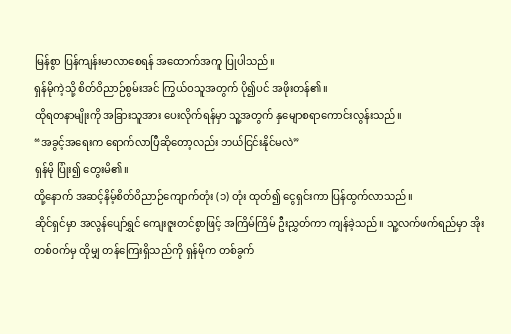မြန်စွာ ပြန်ကျန်းမာလာစေရန် အထောက်အကူ ပြုပါသည်။
ရှန်မိုကဲ့သို့ စိတ်ဝိညာဉ်စွမ်းအင် ကြွယ်ဝသူအတွက် ပို၍ပင် အဖိုးတန်၏။
ထိုရတနာမျိုးကို အခြားသူအား ပေးလိုက်ရန်မှာ သူ့အတွက် နှမျောစရာကောင်းလွန်းသည်။
“အခွင့်အရေးက ရောက်လာပြီဆိုတော့လည်း ဘယ်ငြင်းနိုင်မလဲ”
ရှန်မို ပြုံး၍ တွေးမိ၏။
ထို့နောက် အဆင့်နိမ့်စိတ်ဝိညာဉ်ကျောက်တုံး (၁) တုံး ထုတ်၍ ငွေရှင်းကာ ပြန်ထွက်လာသည်။
ဆိုင်ရှင်မှာ အလွန်ပျော်ရွှင် ကျေးဇူးတင်စွာဖြင့် အကြိမ်ကြိမ် ဦးညွှတ်ကာ ကျန်ခဲ့သည်။ သူ့လက်ဖက်ရည်မှာ အိုးတစ်ဝက်မှ ထိုမျှ တန်ကြေးရှိသည်ကို ရှန်မိုက တစ်ခွက်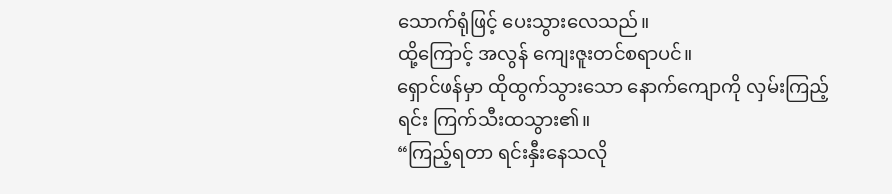သောက်ရုံဖြင့် ပေးသွားလေသည်။
ထို့ကြောင့် အလွန် ကျေးဇူးတင်စရာပင်။
ရှောင်ဖန်မှာ ထိုထွက်သွားသော နောက်ကျောကို လှမ်းကြည့်ရင်း ကြက်သီးထသွား၏။
“ကြည့်ရတာ ရင်းနှီးနေသလို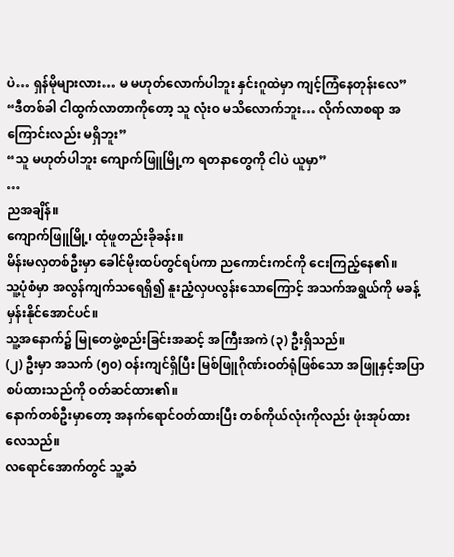ပဲ… ရှန်မိုများလား… မ မဟုတ်လောက်ပါဘူး နှင်းဂူထဲမှာ ကျင့်ကြံနေတုန်းလေ”
“ဒီတစ်ခါ ငါထွက်လာတာကိုတော့ သူ လုံးဝ မသိလောက်ဘူး… လိုက်လာစရာ အကြောင်းလည်း မရှိဘူး”
“သူ မဟုတ်ပါဘူး ကျောက်ဖြူမြို့က ရတနာတွေကို ငါပဲ ယူမှာ”
…
ညအချိန်။
ကျောက်ဖြူမြို့၊ ထုံဖူတည်းခိုခန်း။
မိန်းမလှတစ်ဦးမှာ ခေါင်မိုးထပ်တွင်ရပ်ကာ ညကောင်းကင်ကို ငေးကြည့်နေ၏။
သူ့ပုံစံမှာ အလွန်ကျက်သရေရှိ၍ နူးညံ့လှပလွန်းသောကြောင့် အသက်အရွယ်ကို မခန့်မှန်းနိုင်အောင်ပင်။
သူ့အနောက်၌ မြုတေဖွဲ့စည်းခြင်းအဆင့် အကြီးအကဲ (၃) ဦးရှိသည်။
(၂) ဦးမှာ အသက် (၅၀) ဝန်းကျင်ရှိပြီး မြစ်ဖြူဂိုဏ်းဝတ်ရုံဖြစ်သော အဖြူနှင့်အပြာ စပ်ထားသည်ကို ဝတ်ဆင်ထား၏။
နောက်တစ်ဦးမှာတော့ အနက်ရောင်ဝတ်ထားပြီး တစ်ကိုယ်လုံးကိုလည်း ဖုံးအုပ်ထားလေသည်။
လရောင်အောက်တွင် သူ့ဆံ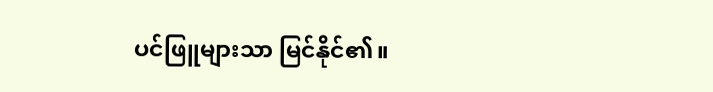ပင်ဖြူများသာ မြင်နိုင်၏။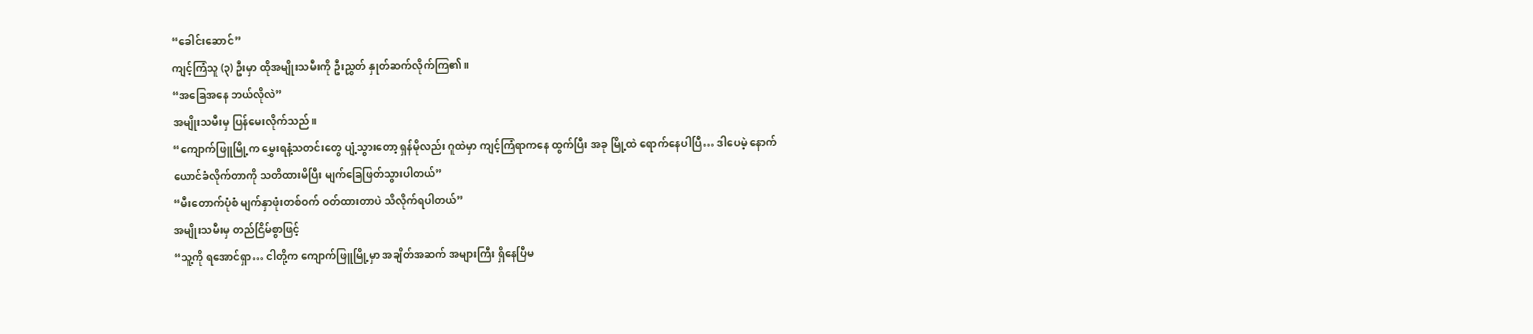“ခေါင်းဆောင်”
ကျင့်ကြံသူ (၃) ဦးမှာ ထိုအမျိုးသမီးကို ဦးညွှတ် နှုတ်ဆက်လိုက်ကြ၏။
“အခြေအနေ ဘယ်လိုလဲ”
အမျိုးသမီးမှ ပြန်မေးလိုက်သည်။
“ကျောက်ဖြူမြို့က မွှေးရနံ့သတင်းတွေ ပျံ့သွားတော့ ရှန်မိုလည်း ဂူထဲမှာ ကျင့်ကြံရာကနေ ထွက်ပြီး အခု မြို့ထဲ ရောက်နေပါပြီ… ဒါပေမဲ့ နောက်ယောင်ခံလိုက်တာကို သတိထားမိပြီး မျက်ခြေဖြတ်သွားပါတယ်”
“မီးတောက်ပုံစံ မျက်နှာဖုံးတစ်ဝက် ဝတ်ထားတာပဲ သိလိုက်ရပါတယ်”
အမျိုးသမီးမှ တည်ငြိမ်စွာဖြင့်
“သူ့ကို ရအောင်ရှာ… ငါတို့က ကျောက်ဖြူမြို့မှာ အချိတ်အဆက် အများကြီး ရှိနေပြီမ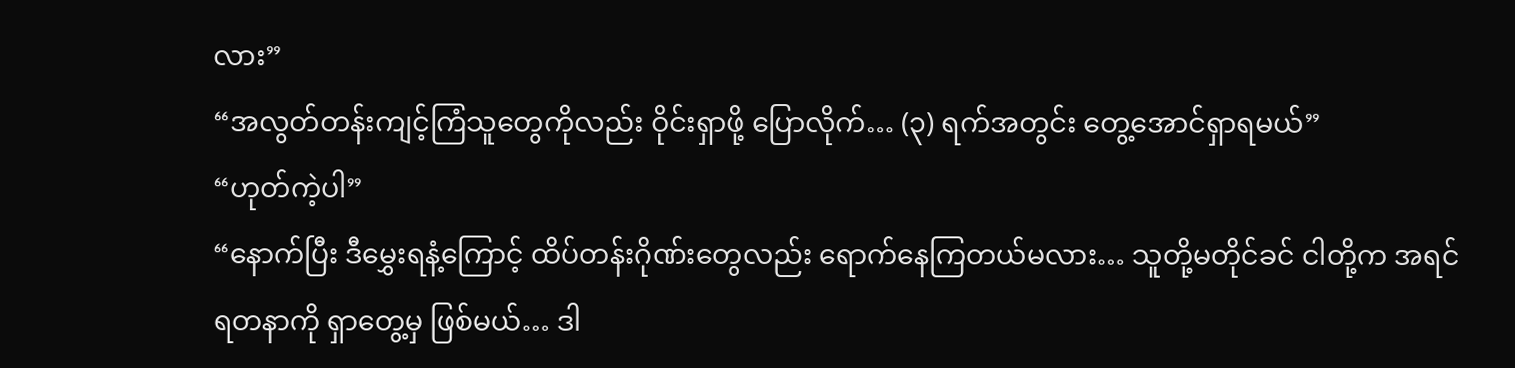လား”
“အလွတ်တန်းကျင့်ကြံသူတွေကိုလည်း ဝိုင်းရှာဖို့ ပြောလိုက်… (၃) ရက်အတွင်း တွေ့အောင်ရှာရမယ်”
“ဟုတ်ကဲ့ပါ”
“နောက်ပြီး ဒီမွှေးရနံ့ကြောင့် ထိပ်တန်းဂိုဏ်းတွေလည်း ရောက်နေကြတယ်မလား… သူတို့မတိုင်ခင် ငါတို့က အရင် ရတနာကို ရှာတွေ့မှ ဖြစ်မယ်… ဒါ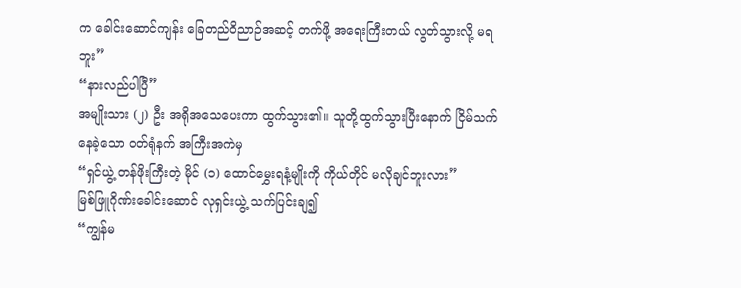က ခေါင်းဆောင်ကျန်း ခြေတည်ဝိညာဉ်အဆင့် တက်ဖို့ အရေးကြီးတယ် လွတ်သွားလို့ မရဘူး”
“နားလည်ပါပြီ”
အမျိုးသား (၂) ဦး အရိုအသေပေးကာ ထွက်သွား၏။ သူတို့ထွက်သွားပြီးနောက် ငြိမ်သက်နေခဲ့သော ဝတ်ရုံနက် အကြီးအကဲမှ
“ရှင်ယွဲ့ တန်ဖိုးကြီးတဲ့ မိုင် (၁) ထောင်မွှေးရနံ့မျိုးကို ကိုယ်တိုင် မလိုချင်ဘူးလား”
မြစ်ဖြူဂိုဏ်းခေါင်းဆောင် လုရှင်းယွဲ့ သက်ပြင်းချ၍
“ကျွန်မ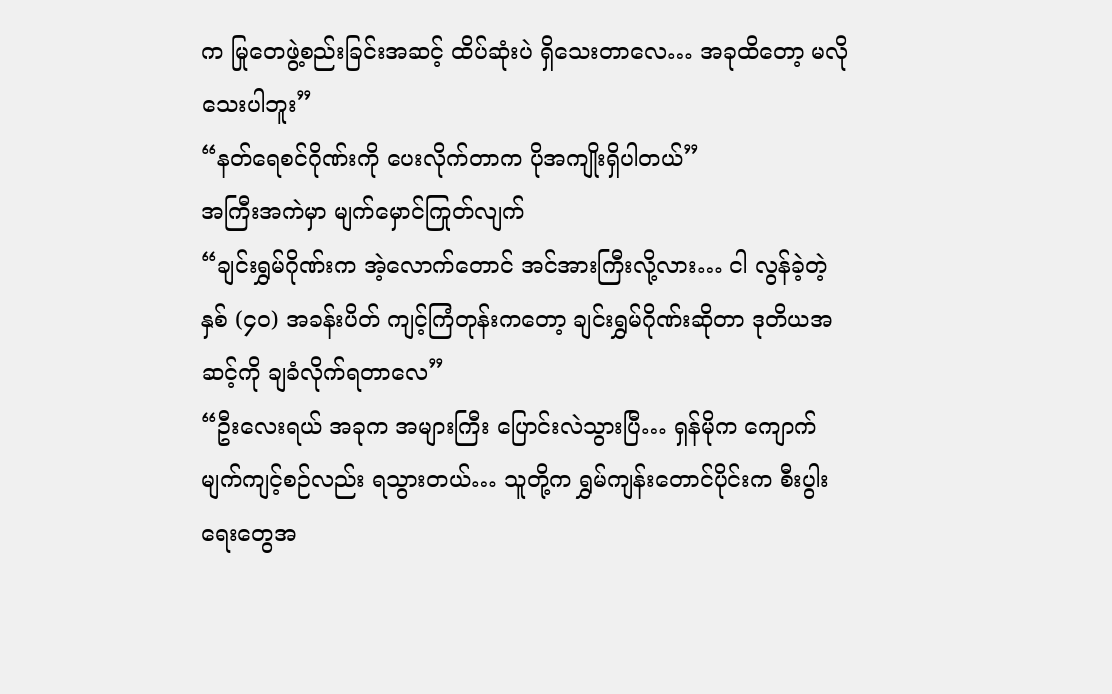က မြုတေဖွဲ့စည်းခြင်းအဆင့် ထိပ်ဆုံးပဲ ရှိသေးတာလေ… အခုထိတော့ မလိုသေးပါဘူး”
“နတ်ရေစင်ဂိုဏ်းကို ပေးလိုက်တာက ပိုအကျိုးရှိပါတယ်”
အကြီးအကဲမှာ မျက်မှောင်ကြုတ်လျက်
“ချင်းရွှမ်ဂိုဏ်းက အဲ့လောက်တောင် အင်အားကြီးလို့လား… ငါ လွန်ခဲ့တဲ့ နှစ် (၄၀) အခန်းပိတ် ကျင့်ကြံတုန်းကတော့ ချင်းရွှမ်ဂိုဏ်းဆိုတာ ဒုတိယအဆင့်ကို ချခံလိုက်ရတာလေ”
“ဦးလေးရယ် အခုက အများကြီး ပြောင်းလဲသွားပြီ… ရှန်မိုက ကျောက်မျက်ကျင့်စဉ်လည်း ရသွားတယ်… သူတို့က ရွှမ်ကျန်းတောင်ပိုင်းက စီးပွါးရေးတွေအ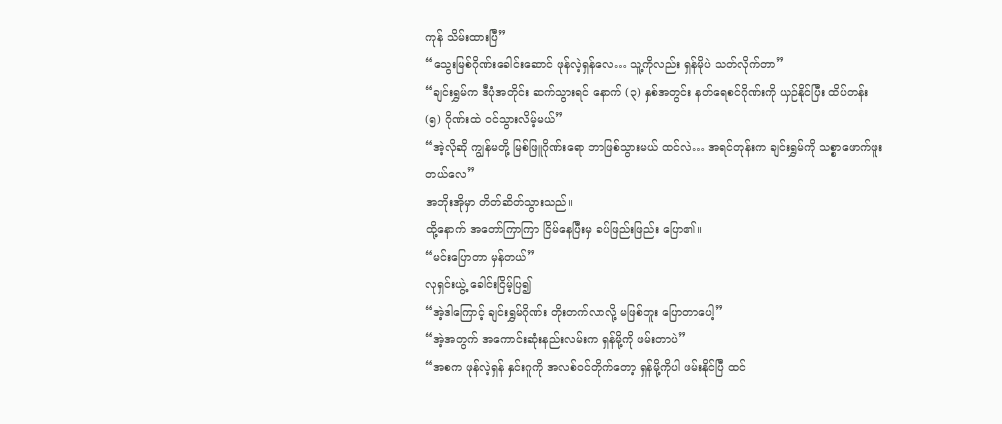ကုန် သိမ်းထားပြီ”
“သွေးမြစ်ဂိုဏ်းခေါင်းဆောင် ဖုန်လဲ့ရှန်လေ… သူ့ကိုလည်း ရှန်မိုပဲ သတ်လိုက်တာ”
“ချင်းရွှမ်က ဒီပုံအတိုင်း ဆက်သွားရင် နောက် (၃) နှစ်အတွင်း နတ်ရေစင်ဂိုဏ်းကို ယှဉ်နိုင်ပြီး ထိပ်တန်း (၅) ဂိုဏ်းထဲ ဝင်သွားလိမ့်မယ်”
“အဲ့လိုဆို ကျွန်မတို့ မြစ်ဖြူဂိုဏ်းရော ဘာဖြစ်သွားမယ် ထင်လဲ… အရင်တုန်းက ချင်းရွှမ်ကို သစ္စာဖောက်ဖူးတယ်လေ”
အဘိုးအိုမှာ တိတ်ဆိတ်သွားသည်။
ထို့နောက် အတော်ကြာကြာ ငြိမ်နေပြီးမှ ခပ်ဖြည်းဖြည်း ပြော၏။
“မင်းပြောတာ မှန်တယ်”
လုရှင်းယွဲ့ ခေါင်းငြိမ့်ပြ၍
“အဲ့ဒါကြောင့် ချင်းရွှမ်ဂိုဏ်း တိုးတက်လာလို့ မဖြစ်ဘူး ပြောတာပေါ့”
“အဲ့အတွက် အကောင်းဆုံးနည်းလမ်းက ရှန်မို့ကို ဖမ်းတာပဲ”
“အစက ဖုန်လဲ့ရှန် နှင်းဂူကို အလစ်ဝင်တိုက်တော့ ရှန်မို့ကိုပါ ဖမ်းနိုင်ပြီ ထင်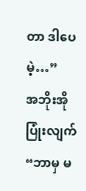တာ ဒါပေမဲ့…”
အဘိုးအို ပြုံးလျက်
“ဘာမှ မ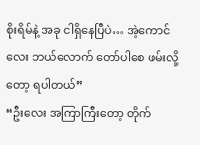စိုးရိမ်နဲ့ အခု ငါရှိနေပြီပဲ… အဲ့ကောင်လေး ဘယ်လောက် တော်ပါစေ ဖမ်းလို့တော့ ရပါတယ်”
“ဦးလေး အကြာကြီးတော့ တိုက်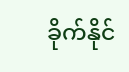ခိုက်နိုင်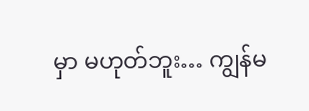မှာ မဟုတ်ဘူး… ကျွန်မ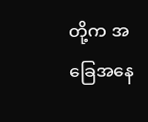တို့က အခြေအနေ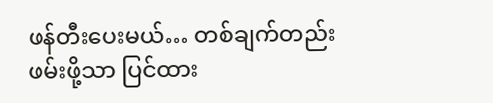ဖန်တီးပေးမယ်… တစ်ချက်တည်း ဖမ်းဖို့သာ ပြင်ထား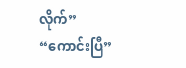လိုက်”
“ကောင်းပြီ”